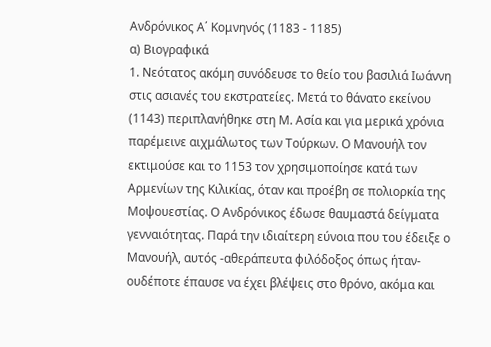Ανδρόνικος Α΄ Κομνηνός (1183 - 1185)
α) Βιογραφικά
1. Νεότατος ακόμη συνόδευσε το θείο του βασιλιά Ιωάννη στις ασιανές του εκστρατείες. Μετά το θάνατο εκείνου (1143) περιπλανήθηκε στη Μ. Ασία και για μερικά χρόνια παρέμεινε αιχμάλωτος των Τούρκων. Ο Μανουήλ τον εκτιμούσε και το 1153 τον χρησιμοποίησε κατά των Αρμενίων της Κιλικίας, όταν και προέβη σε πολιορκία της Μοψουεστίας. Ο Ανδρόνικος έδωσε θαυμαστά δείγματα γενναιότητας. Παρά την ιδιαίτερη εύνοια που του έδειξε ο Μανουήλ, αυτός -αθεράπευτα φιλόδοξος όπως ήταν- ουδέποτε έπαυσε να έχει βλέψεις στο θρόνο, ακόμα και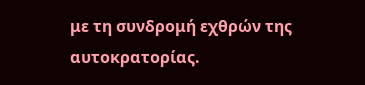με τη συνδρομή εχθρών της αυτοκρατορίας.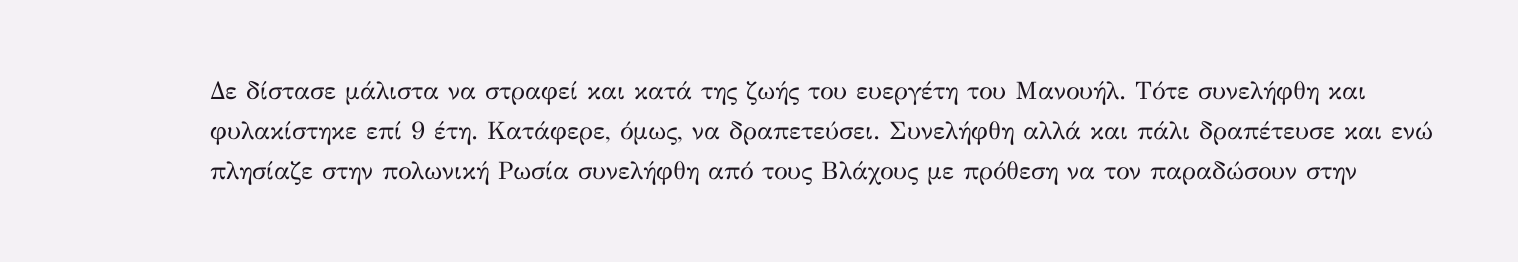Δε δίστασε μάλιστα να στραφεί και κατά της ζωής του ευεργέτη του Μανουήλ. Τότε συνελήφθη και φυλακίστηκε επί 9 έτη. Κατάφερε, όμως, να δραπετεύσει. Συνελήφθη αλλά και πάλι δραπέτευσε και ενώ πλησίαζε στην πολωνική Ρωσία συνελήφθη από τους Βλάχους με πρόθεση να τον παραδώσουν στην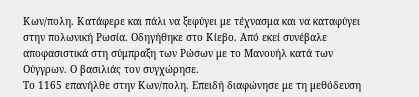Κων/πολη. Κατάφερε και πάλι να ξεφύγει με τέχνασμα και να καταφύγει στην πολωνική Ρωσία. Οδηγήθηκε στο Κίεβο. Από εκεί συνέβαλε αποφασιστικά στη σύμπραξη των Ρώσων με το Μανουήλ κατά των Ούγγρων. Ο βασιλιάς τον συγχώρησε.
Το 1165 επανήλθε στην Κων/πολη. Επειδή διαφώνησε με τη μεθόδευση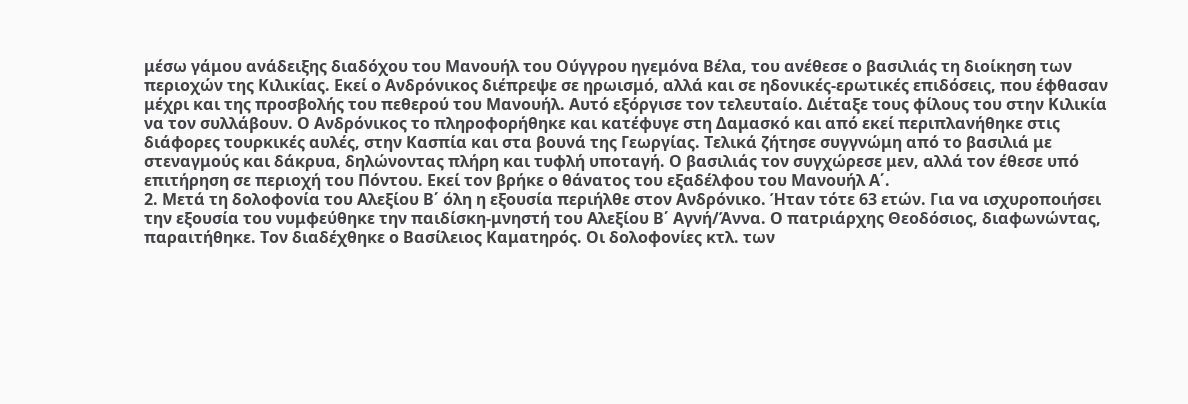μέσω γάμου ανάδειξης διαδόχου του Μανουήλ του Ούγγρου ηγεμόνα Βέλα, του ανέθεσε ο βασιλιάς τη διοίκηση των περιοχών της Κιλικίας. Εκεί ο Ανδρόνικος διέπρεψε σε ηρωισμό, αλλά και σε ηδονικές-ερωτικές επιδόσεις, που έφθασαν μέχρι και της προσβολής του πεθερού του Μανουήλ. Αυτό εξόργισε τον τελευταίο. Διέταξε τους φίλους του στην Κιλικία να τον συλλάβουν. Ο Ανδρόνικος το πληροφορήθηκε και κατέφυγε στη Δαμασκό και από εκεί περιπλανήθηκε στις διάφορες τουρκικές αυλές, στην Κασπία και στα βουνά της Γεωργίας. Τελικά ζήτησε συγγνώμη από το βασιλιά με στεναγμούς και δάκρυα, δηλώνοντας πλήρη και τυφλή υποταγή. Ο βασιλιάς τον συγχώρεσε μεν, αλλά τον έθεσε υπό επιτήρηση σε περιοχή του Πόντου. Εκεί τον βρήκε ο θάνατος του εξαδέλφου του Μανουήλ Α΄.
2. Μετά τη δολοφονία του Αλεξίου Β΄ όλη η εξουσία περιήλθε στον Ανδρόνικο. Ήταν τότε 63 ετών. Για να ισχυροποιήσει την εξουσία του νυμφεύθηκε την παιδίσκη-μνηστή του Αλεξίου Β΄ Αγνή/Άννα. Ο πατριάρχης Θεοδόσιος, διαφωνώντας, παραιτήθηκε. Τον διαδέχθηκε ο Βασίλειος Καματηρός. Οι δολοφονίες κτλ. των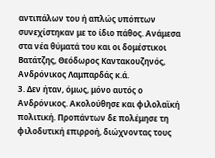αντιπάλων του ή απλώς υπόπτων συνεχίστηκαν με το ίδιο πάθος. Ανάμεσα στα νέα θύματά του και οι δομέστικοι Βατάτζης, Θεόδωρος Καντακουζηνός, Ανδρόνικος Λαμπαρδάς κ.ά.
3. Δεν ήταν, όμως, μόνο αυτός ο Ανδρόνικος. Ακολούθησε και φιλολαϊκή πολιτική. Προπάντων δε πολέμησε τη φιλοδυτική επιρροή, διώχνοντας τους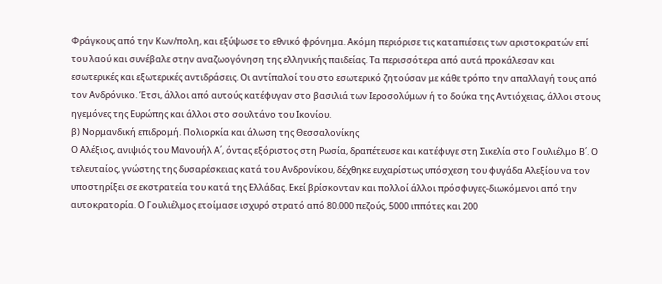Φράγκους από την Κων/πολη, και εξύψωσε το εθνικό φρόνημα. Ακόμη περιόρισε τις καταπιέσεις των αριστοκρατών επί του λαού και συνέβαλε στην αναζωογόνηση της ελληνικής παιδείας. Τα περισσότερα από αυτά προκάλεσαν και εσωτερικές και εξωτερικές αντιδράσεις. Οι αντίπαλοί του στο εσωτερικό ζητούσαν με κάθε τρόπο την απαλλαγή τους από τον Ανδρόνικο. Έτσι, άλλοι από αυτούς κατέφυγαν στο βασιλιά των Ιεροσολύμων ή το δούκα της Αντιόχειας, άλλοι στους ηγεμόνες της Ευρώπης και άλλοι στο σουλτάνο του Ικονίου.
β) Νορμανδική επιδρομή. Πολιορκία και άλωση της Θεσσαλονίκης
Ο Αλέξιος, ανιψιός του Μανουήλ Α΄, όντας εξόριστος στη Ρωσία, δραπέτευσε και κατέφυγε στη Σικελία στο Γουλιέλμο Β΄. Ο τελευταίος, γνώστης της δυσαρέσκειας κατά του Ανδρονίκου, δέχθηκε ευχαρίστως υπόσχεση του φυγάδα Αλεξίου να τον υποστηρίξει σε εκστρατεία του κατά της Ελλάδας. Εκεί βρίσκονταν και πολλοί άλλοι πρόσφυγες-διωκόμενοι από την αυτοκρατορία. Ο Γουλιέλμος ετοίμασε ισχυρό στρατό από 80.000 πεζούς, 5000 ιππότες και 200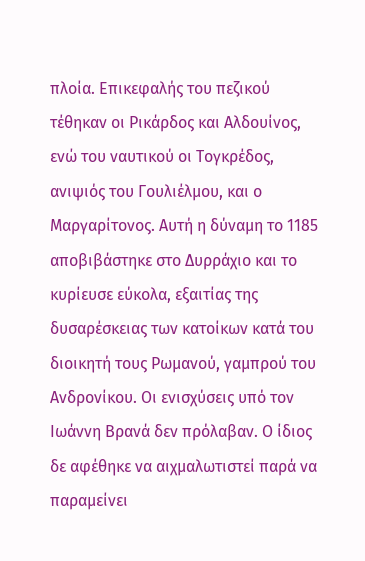πλοία. Επικεφαλής του πεζικού τέθηκαν οι Ρικάρδος και Αλδουίνος, ενώ του ναυτικού οι Τογκρέδος, ανιψιός του Γουλιέλμου, και ο Μαργαρίτονος. Αυτή η δύναμη το 1185 αποβιβάστηκε στο Δυρράχιο και το κυρίευσε εύκολα, εξαιτίας της δυσαρέσκειας των κατοίκων κατά του διοικητή τους Ρωμανού, γαμπρού του Ανδρονίκου. Οι ενισχύσεις υπό τον Ιωάννη Βρανά δεν πρόλαβαν. Ο ίδιος δε αφέθηκε να αιχμαλωτιστεί παρά να παραμείνει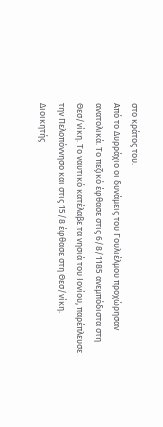στο κράτος του.
Από το Δυρράχιο οι δυνάμεις του Γουλιέλμου προχώρησαν ανατολικά. Το πεζικό έφθασε στις 6/8/1185 ανεμπόδιστα στη Θεσ/νίκη. Το ναυτικό κατέλαβε τα νησιά του Ιονίου, παρέπλευσε την Πελοπόννησο και στις 15/8 έφθασε στη Θεσ/νίκη.
Διοικητής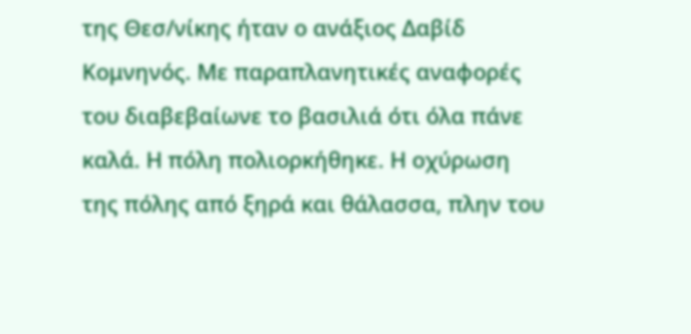της Θεσ/νίκης ήταν ο ανάξιος Δαβίδ Κομνηνός. Με παραπλανητικές αναφορές του διαβεβαίωνε το βασιλιά ότι όλα πάνε καλά. Η πόλη πολιορκήθηκε. Η οχύρωση της πόλης από ξηρά και θάλασσα, πλην του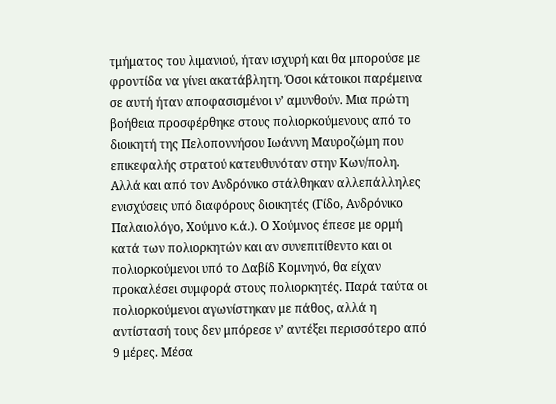τμήματος του λιμανιού, ήταν ισχυρή και θα μπορούσε με φροντίδα να γίνει ακατάβλητη. Όσοι κάτοικοι παρέμεινα σε αυτή ήταν αποφασισμένοι ν’ αμυνθούν. Μια πρώτη βοήθεια προσφέρθηκε στους πολιορκούμενους από το διοικητή της Πελοποννήσου Ιωάννη Μαυροζώμη που επικεφαλής στρατού κατευθυνόταν στην Κων/πολη. Αλλά και από τον Ανδρόνικο στάλθηκαν αλλεπάλληλες ενισχύσεις υπό διαφόρους διοικητές (Γίδο, Ανδρόνικο Παλαιολόγο, Χούμνο κ.ά.). Ο Χούμνος έπεσε με ορμή κατά των πολιορκητών και αν συνεπιτίθεντο και οι πολιορκούμενοι υπό το Δαβίδ Κομνηνό, θα είχαν προκαλέσει συμφορά στους πολιορκητές. Παρά ταύτα οι πολιορκούμενοι αγωνίστηκαν με πάθος, αλλά η αντίστασή τους δεν μπόρεσε ν’ αντέξει περισσότερο από 9 μέρες. Μέσα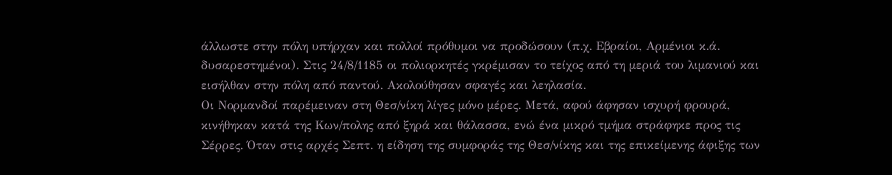άλλωστε στην πόλη υπήρχαν και πολλοί πρόθυμοι να προδώσουν (π.χ. Εβραίοι, Αρμένιοι κ.ά. δυσαρεστημένοι). Στις 24/8/1185 οι πολιορκητές γκρέμισαν το τείχος από τη μεριά του λιμανιού και εισήλθαν στην πόλη από παντού. Ακολούθησαν σφαγές και λεηλασία.
Οι Νορμανδοί παρέμειναν στη Θεσ/νίκη λίγες μόνο μέρες. Μετά, αφού άφησαν ισχυρή φρουρά, κινήθηκαν κατά της Κων/πολης από ξηρά και θάλασσα, ενώ ένα μικρό τμήμα στράφηκε προς τις Σέρρες. Όταν στις αρχές Σεπτ. η είδηση της συμφοράς της Θεσ/νίκης και της επικείμενης άφιξης των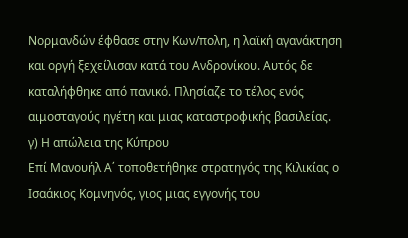Νορμανδών έφθασε στην Κων/πολη, η λαϊκή αγανάκτηση και οργή ξεχείλισαν κατά του Ανδρονίκου. Αυτός δε καταλήφθηκε από πανικό. Πλησίαζε το τέλος ενός αιμοσταγούς ηγέτη και μιας καταστροφικής βασιλείας.
γ) Η απώλεια της Κύπρου
Επί Μανουήλ Α΄ τοποθετήθηκε στρατηγός της Κιλικίας ο Ισαάκιος Κομνηνός, γιος μιας εγγονής του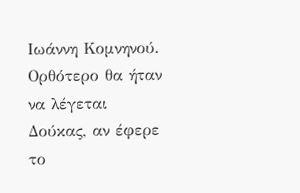Ιωάννη Κομνηνού. Ορθότερο θα ήταν να λέγεται Δούκας, αν έφερε το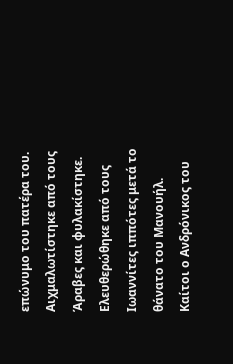επώνυμο του πατέρα του. Αιχμαλωτίστηκε από τους Άραβες και φυλακίστηκε. Ελευθερώθηκε από τους Ιωαννίτες ιππότες μετά το θάνατο του Μανουήλ. Καίτοι ο Ανδρόνικος του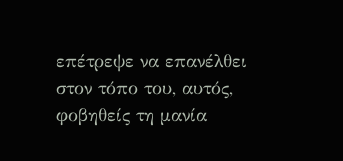επέτρεψε να επανέλθει στον τόπο του, αυτός, φοβηθείς τη μανία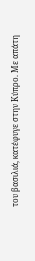του βασιλιά, κατέφυγε στην Κύπρο. Με απάτη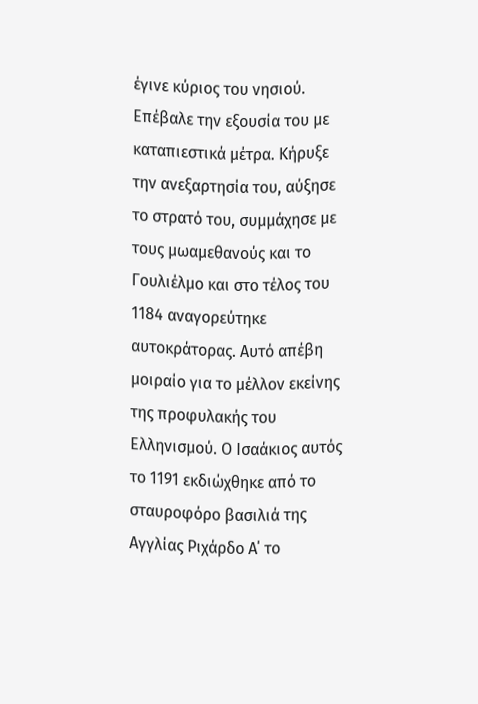έγινε κύριος του νησιού. Επέβαλε την εξουσία του με καταπιεστικά μέτρα. Κήρυξε την ανεξαρτησία του, αύξησε το στρατό του, συμμάχησε με τους μωαμεθανούς και το Γουλιέλμο και στο τέλος του 1184 αναγορεύτηκε αυτοκράτορας. Αυτό απέβη μοιραίο για το μέλλον εκείνης της προφυλακής του Ελληνισμού. Ο Ισαάκιος αυτός το 1191 εκδιώχθηκε από το σταυροφόρο βασιλιά της Αγγλίας Ριχάρδο Α΄ το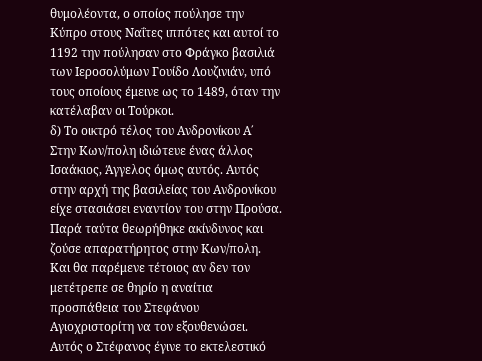θυμολέοντα, ο οποίος πούλησε την Κύπρο στους Ναΐτες ιππότες και αυτοί το 1192 την πούλησαν στο Φράγκο βασιλιά των Ιεροσολύμων Γουίδο Λουζινιάν, υπό τους οποίους έμεινε ως το 1489, όταν την κατέλαβαν οι Τούρκοι.
δ) Το οικτρό τέλος του Ανδρονίκου Α΄
Στην Κων/πολη ιδιώτευε ένας άλλος Ισαάκιος, Άγγελος όμως αυτός. Αυτός στην αρχή της βασιλείας του Ανδρονίκου είχε στασιάσει εναντίον του στην Προύσα. Παρά ταύτα θεωρήθηκε ακίνδυνος και ζούσε απαρατήρητος στην Κων/πολη. Και θα παρέμενε τέτοιος αν δεν τον μετέτρεπε σε θηρίο η αναίτια προσπάθεια του Στεφάνου Αγιοχριστορίτη να τον εξουθενώσει.
Αυτός ο Στέφανος έγινε το εκτελεστικό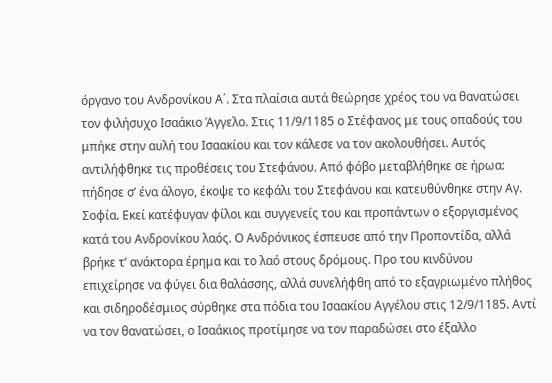όργανο του Ανδρονίκου Α΄. Στα πλαίσια αυτά θεώρησε χρέος του να θανατώσει τον φιλήσυχο Ισαάκιο Άγγελο. Στις 11/9/1185 ο Στέφανος με τους οπαδούς του μπήκε στην αυλή του Ισαακίου και τον κάλεσε να τον ακολουθήσει. Αυτός αντιλήφθηκε τις προθέσεις του Στεφάνου. Από φόβο μεταβλήθηκε σε ήρωα: πήδησε σ’ ένα άλογο, έκοψε το κεφάλι του Στεφάνου και κατευθύνθηκε στην Αγ. Σοφία. Εκεί κατέφυγαν φίλοι και συγγενείς του και προπάντων ο εξοργισμένος κατά του Ανδρονίκου λαός. Ο Ανδρόνικος έσπευσε από την Προποντίδα, αλλά βρήκε τ’ ανάκτορα έρημα και το λαό στους δρόμους. Προ του κινδύνου επιχείρησε να φύγει δια θαλάσσης, αλλά συνελήφθη από το εξαγριωμένο πλήθος και σιδηροδέσμιος σύρθηκε στα πόδια του Ισαακίου Αγγέλου στις 12/9/1185. Αντί να τον θανατώσει, ο Ισαάκιος προτίμησε να τον παραδώσει στο έξαλλο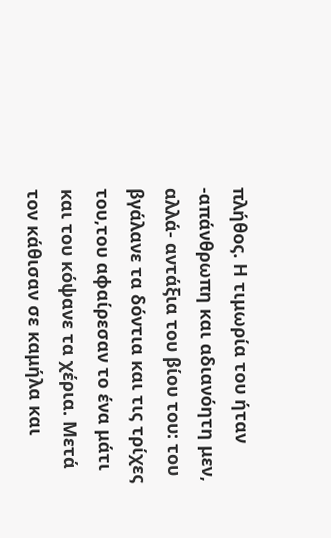πλήθος. Η τιμωρία του ήταν -απάνθρωπη και αδιανόητη μεν, αλλά- αντάξια του βίου του: του βγάλανε τα δόντια και τις τρίχες του,του αφαίρεσαν το ένα μάτι και του κόψανε τα χέρια. Μετά τον κάθισαν σε καμήλα και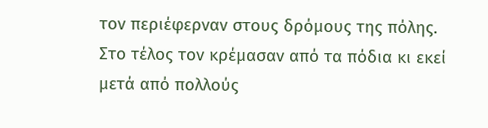τον περιέφερναν στους δρόμους της πόλης. Στο τέλος τον κρέμασαν από τα πόδια κι εκεί μετά από πολλούς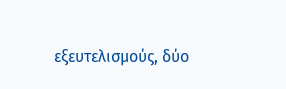εξευτελισμούς, δύο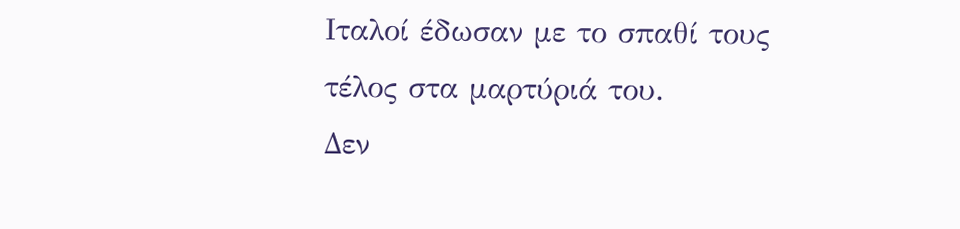Ιταλοί έδωσαν με το σπαθί τους τέλος στα μαρτύριά του.
Δεν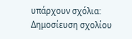υπάρχουν σχόλια:
Δημοσίευση σχολίου